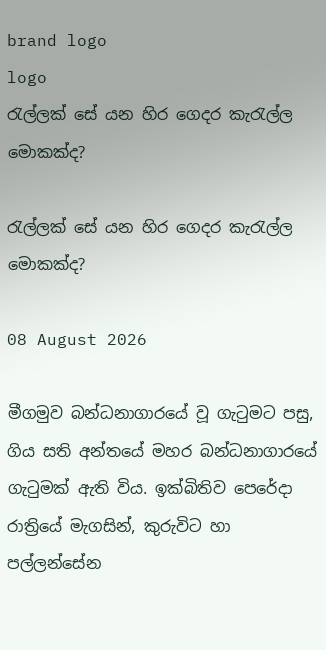brand logo
logo
රැල්ලක් සේ යන හිර ගෙදර කැරැල්ල මොකක්ද?

රැල්ලක් සේ යන හිර ගෙදර කැරැල්ල මොකක්ද?

08 August 2026

මීගමුව බන්ධනාගාරයේ වූ ගැටුමට පසු, ගිය සති අන්තයේ මහර බන්ධනාගාරයේ ගැටුමක් ඇති විය. ඉක්බිතිව පෙරේදා රාත්‍රියේ මැගසින්, කුරුවිට හා පල්ලන්සේන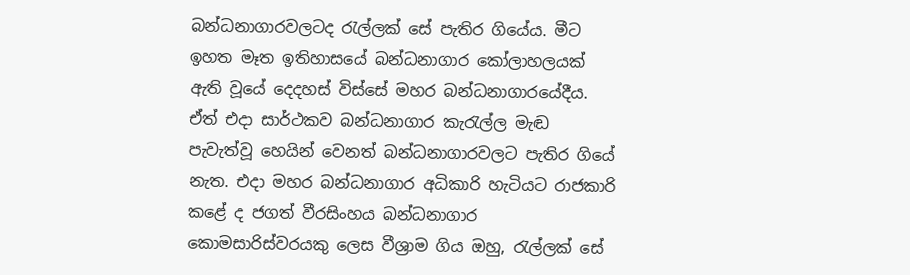බන්ධනාගාරවලටද රැල්ලක් සේ පැතිර ගියේය. මීට ඉහත මෑත ඉතිහාසයේ බන්ධනාගාර කෝලාහලයක් ඇති වූයේ දෙදහස් විස්සේ මහර බන්ධනාගාරයේදීය. ඒත් එදා සාර්ථකව බන්ධනාගාර කැරැල්ල මැඬ පැවැත්වූ හෙයින් වෙනත් බන්ධනාගාරවලට පැතිර ගියේ නැත. එදා මහර බන්ධනාගාර අධිකාරි හැටියට රාජකාරි කළේ ද ජගත් වීරසිංහය බන්ධනාගාර කොමසාරිස්වරයකු ලෙස වීශ්‍රාම ගිය ඔහු, රැල්ලක් සේ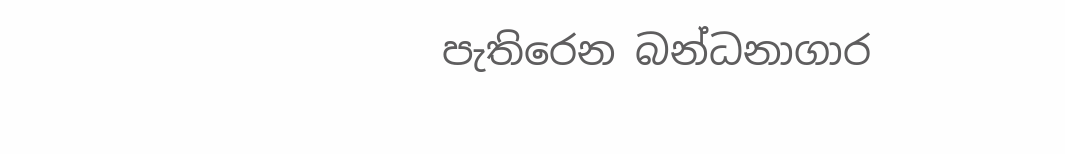පැතිරෙන බන්ධනාගාර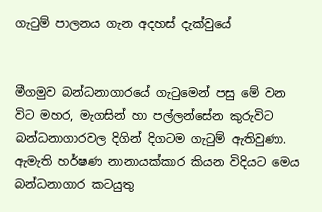ගැටුම් පාලනය ගැන අදහස් දැක්වුයේ


මීගමුව බන්ධනාගාරයේ ගැටුමෙන් පසු මේ වන විට මහර, මැගසින් හා පල්ලන්සේන කුරුවිට බන්ධනාගාරවල දිගින් දිගටම ගැටුම් ඇතිවුණා. ඇමැති හර්ෂණ නානායක්කාර කියන විදියට මෙය බන්ධනාගාර කටයුතු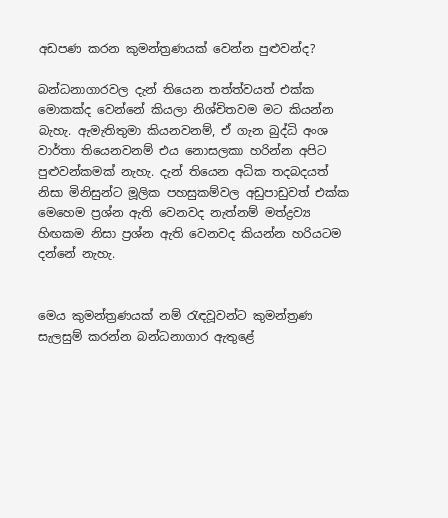අඩපණ කරන කුමන්ත්‍රණයක් වෙන්න පුළුවන්ද?

බන්ධනාගාරවල දැන් තියෙන තත්ත්වයත් එක්ක මොකක්ද වෙන්නේ කියලා නිශ්චිතවම මට කියන්න බැහැ. ඇමැතිතුමා කියනවනම්, ඒ ගැන බුද්ධි අංශ වාර්තා තියෙනවනම් එය නොසලකා හරින්න අපිට පුළුවන්කමක් නැහැ. දැන් තියෙන අධික තදබදයත් නිසා මිනිසුන්ට මූලික පහසුකම්වල අඩුපාඩුවත් එක්ක මෙහෙම ප්‍රශ්න ඇති වෙනවද නැත්නම් මත්ද්‍රව්‍ය හිඟකම නිසා ප්‍රශ්න ඇති වෙනවද කියන්න හරියටම දන්නේ නැහැ.


මෙය කුමන්ත්‍රණයක් නම් රැඳවූවන්ට කුමන්ත්‍රණ සැලසුම් කරන්න බන්ධනාගාර ඇතුළේ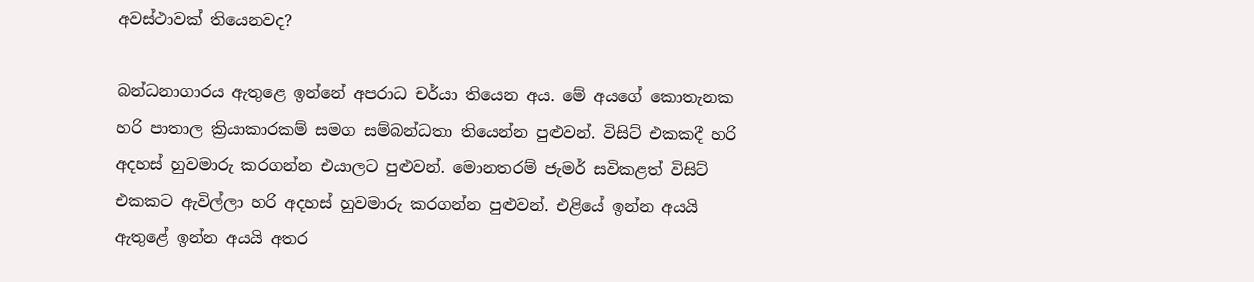අවස්ථාවක් තියෙනවද?

බන්ධනාගාරය ඇතුළෙ ඉන්නේ අපරාධ චර්යා තියෙන අය. මේ අයගේ කොතැනක හරි පාතාල ක්‍රියාකාරකම් සමග සම්බන්ධතා තියෙන්න පුළුවන්. විසිට් එකකදී හරි අදහස් හුවමාරු කරගන්න එයාලට පුළුවන්. මොනතරම් ජැමර් සවිකළත් විසිට් එකකට ඇවිල්ලා හරි අදහස් හුවමාරු කරගන්න පුළුවන්. එළියේ ඉන්න අයයි ඇතුළේ ඉන්න අයයි අතර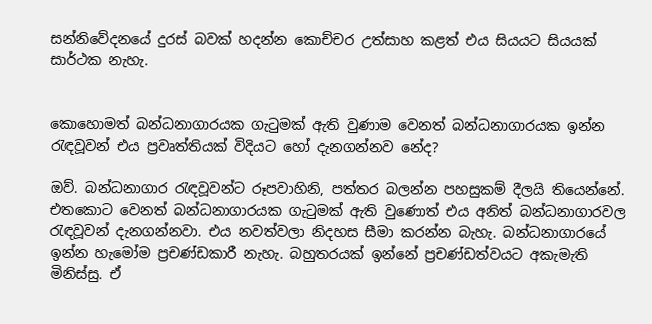සන්නිවේදනයේ දුරස් බවක් හදන්න කොච්චර උත්සාහ කළත් එය සියයට සියයක් සාර්ථක නැහැ.


කොහොමත් බන්ධනාගාරයක ගැටුමක් ඇති වුණාම වෙනත් බන්ධනාගාරයක ඉන්න රැඳවූවන් එය ප්‍රවෘත්තියක් විදියට හෝ දැනගන්නව නේද?

ඔව්. බන්ධනාගාර රැඳවූවන්ට රූපවාහිනි, පත්තර බලන්න පහසුකම් දීලයි තියෙන්නේ. එතකොට වෙනත් බන්ධනාගාරයක ගැටුමක් ඇති වුණොත් එය අනිත් බන්ධනාගාරවල රැඳවූවන් දැනගන්නවා. එය නවත්වලා නිදහස සීමා කරන්න බැහැ. බන්ධනාගාරයේ ඉන්න හැමෝම ප්‍රචණ්ඩකාරී නැහැ. බහුතරයක් ඉන්නේ ප්‍රචණ්ඩත්වයට අකැමැති මිනිස්සු. ඒ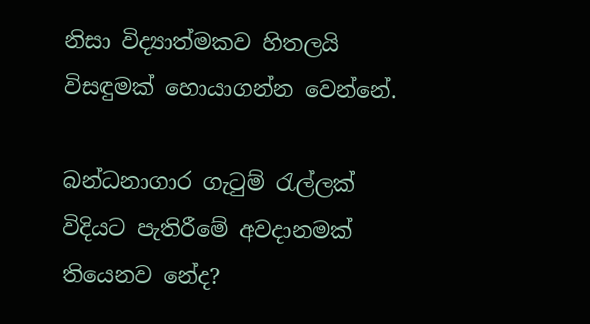නිසා විද්‍යාත්මකව හිතලයි විසඳුමක් හොයාගන්න වෙන්නේ.

බන්ධනාගාර ගැටුම් රැල්ලක් විදියට පැතිරීමේ අවදානමක් තියෙනව නේද?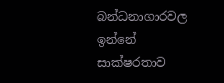බන්ධනාගාරවල ඉන්නේ සාක්ෂරතාව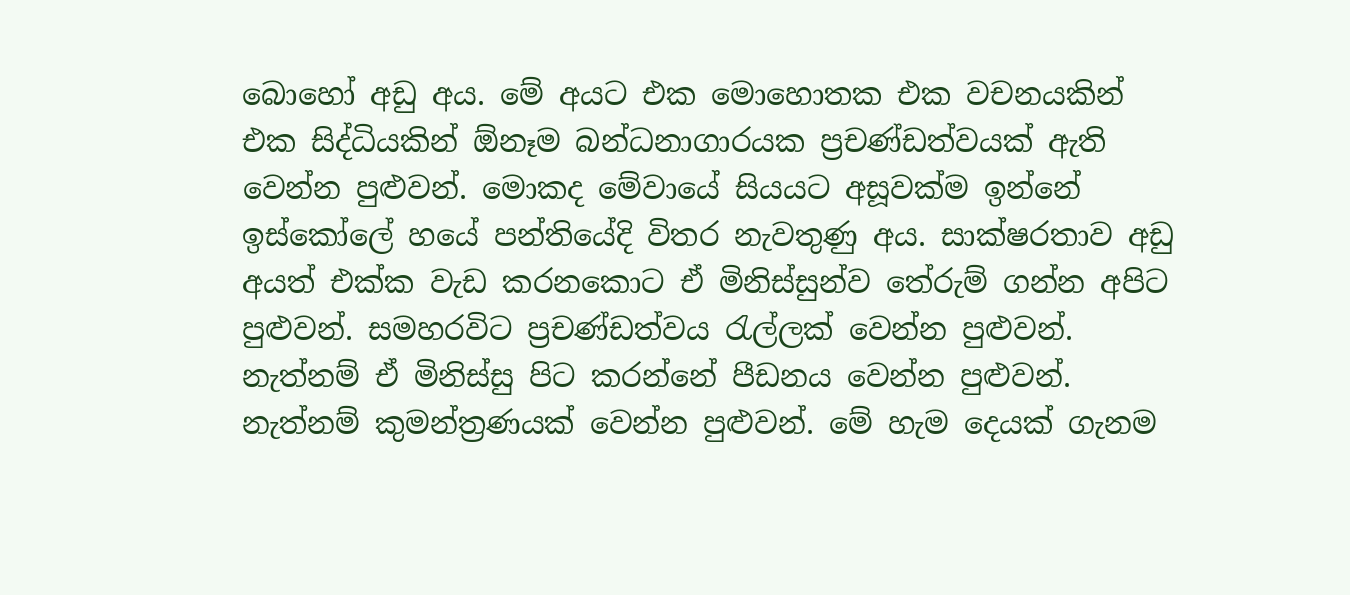බොහෝ අඩු අය. මේ අයට එක මොහොතක එක වචනයකින් එක සිද්ධියකින් ඕනෑම බන්ධනාගාරයක ප්‍රචණ්ඩත්වයක් ඇති වෙන්න පුළුවන්. මොකද මේවායේ සියයට අසූවක්ම ඉන්නේ ඉස්කෝලේ හයේ පන්තියේදි විතර නැවතුණු අය. සාක්ෂරතාව අඩු අයත් එක්ක වැඩ කරනකොට ඒ මිනිස්සුන්ව තේරුම් ගන්න අපිට පුළුවන්. සමහරවිට ප්‍රචණ්ඩත්වය රැල්ලක් වෙන්න පුළුවන්. නැත්නම් ඒ මිනිස්සු පිට කරන්නේ පීඩනය වෙන්න පුළුවන්. නැත්නම් කුමන්ත්‍රණයක් වෙන්න පුළුවන්. මේ හැම දෙයක් ගැනම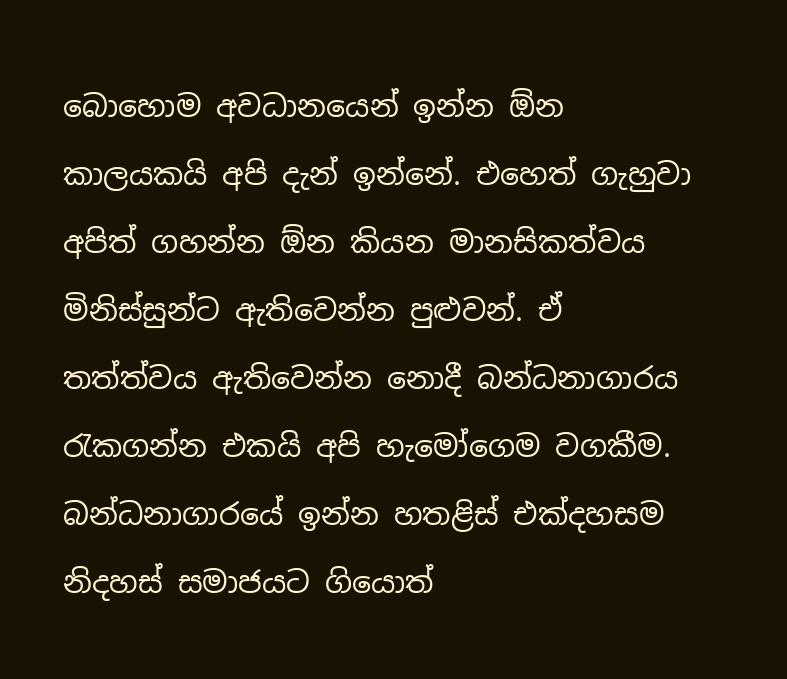බොහොම අවධානයෙන් ඉන්න ඕන කාලයකයි අපි දැන් ඉන්නේ. එහෙත් ගැහුවා අපිත් ගහන්න ඕන කියන මානසිකත්වය මිනිස්සුන්ට ඇතිවෙන්න පුළුවන්. ඒ තත්ත්වය ඇතිවෙන්න නොදී බන්ධනාගාරය රැකගන්න එකයි අපි හැමෝගෙම වගකීම. බන්ධනාගාරයේ ඉන්න හතළිස් එක්දහසම නිදහස් සමාජයට ගියොත්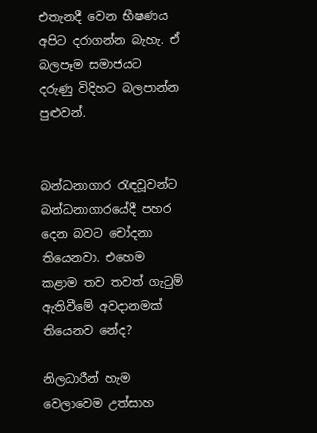එතැනදී වෙන භීෂණය අපිට දරාගන්න බැහැ. ඒ බලපෑම සමාජයට දරුණු විදිහට බලපාන්න පුළුවන්.


බන්ධනාගාර රැඳවූවන්ට බන්ධනාගාරයේදී පහර දෙන බවට චෝදනා තියෙනවා. එහෙම කළාම තව තවත් ගැටුම් ඇතිවීමේ අවදානමක් තියෙනව නේද?

නිලධාරීන් හැම වෙලාවෙම උත්සාහ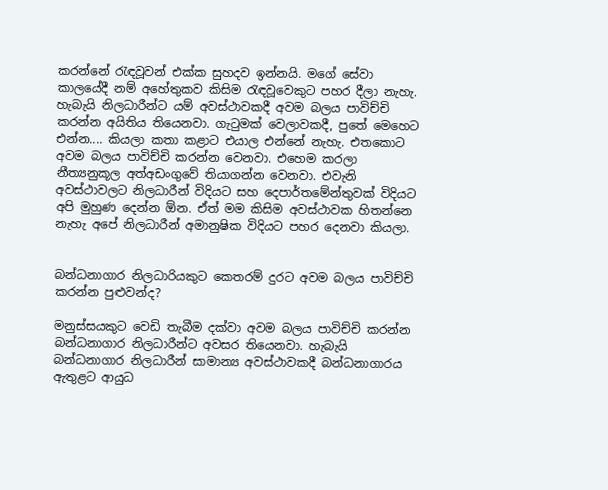කරන්නේ රැඳවූවන් එක්ක සුහදව ඉන්නයි. මගේ සේවා කාලයේදී නම් අහේතුකව කිසිම රැඳවූවෙකුට පහර දීලා නැහැ. හැබැයි නිලධාරීන්ට යම් අවස්ථාවකදී අවම බලය පාවිච්චි කරන්න අයිතිය තියෙනවා. ගැටුමක් වෙලාවකදී, පුතේ මෙහෙට එන්න.... කියලා කතා කළාට එයාල එන්නේ නැහැ. එතකොට අවම බලය පාවිච්චි කරන්න වෙනවා. එහෙම කරලා නීත්‍යනුකූල අත්අඩංගුවේ තියාගන්න වෙනවා. එවැනි අවස්ථාවලට නිලධාරීන් විදියට සහ දෙපාර්තමේන්තුවක් විදියට අපි මුහුණ දෙන්න ඕන. ඒත් මම කිසිම අවස්ථාවක හිතන්නෙ නැහැ අපේ නිලධාරීන් අමානුෂික විදියට පහර දෙනවා කියලා.


බන්ධනාගාර නිලධාරියකුට කෙතරම් දුරට අවම බලය පාවිච්චි කරන්න පුළුවන්ද?

මනුස්සයකුට වෙඩි තැබීම දක්වා අවම බලය පාවිච්චි කරන්න බන්ධනාගාර නිලධාරීන්ට අවසර තියෙනවා. හැබැයි බන්ධනාගාර නිලධාරීන් සාමාන්‍ය අවස්ථාවකදී බන්ධනාගාරය ඇතුළට ආයුධ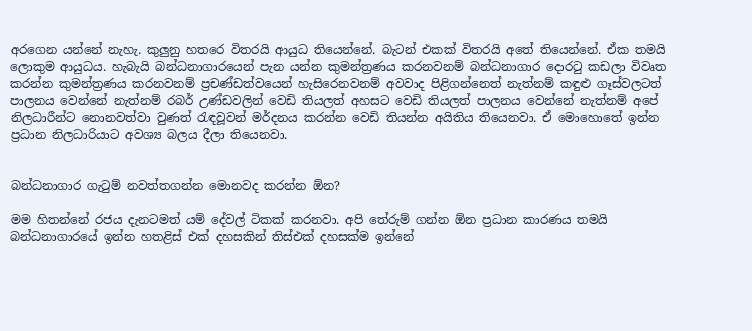අරගෙන යන්නේ නැහැ. කුලුනු හතරෙ විතරයි ආයුධ තියෙන්නේ. බැටන් එකක් විතරයි අතේ තියෙන්නේ. ඒක තමයි ලොකුම ආයුධය. හැබැයි බන්ධනාගාරයෙන් පැන යන්න කුමන්ත්‍රණය කරනවනම් බන්ධනාගාර දොරටු කඩලා විවෘත කරන්න කුමන්ත්‍රණය කරනවනම් ප්‍රචණ්ඩත්වයෙන් හැසිරෙනවනම් අවවාද පිළිගන්නෙත් නැත්නම් කඳුළු ගෑස්වලටත් පාලනය වෙන්නේ නැත්නම් රබර් උණ්ඩවලින් වෙඩි තියලත් අහසට වෙඩි තියලත් පාලනය වෙන්නේ නැත්නම් අපේ නිලධාරීන්ට නොනවත්වා වුණත් රැඳවූවන් මර්දනය කරන්න වෙඩි තියන්න අයිතිය තියෙනවා. ඒ මොහොතේ ඉන්න ප්‍රධාන නිලධාරියාට අවශ්‍ය බලය දීලා තියෙනවා.


බන්ධනාගාර ගැටුම් නවත්තගන්න මොනවද කරන්න ඕන?

මම හිතන්නේ රජය දැනටමත් යම් දේවල් ටිකක් කරනවා. අපි තේරුම් ගන්න ඕන ප්‍රධාන කාරණය තමයි බන්ධනාගාරයේ ඉන්න හතළිස් එක් දහසකින් තිස්එක් දහසක්ම ඉන්නේ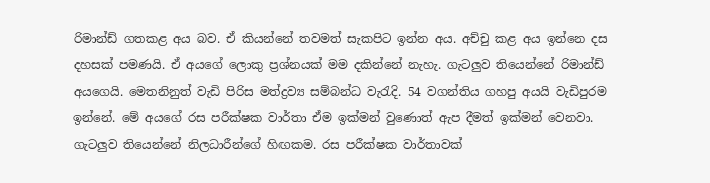රිමාන්ඩ් ගතකළ අය බව. ඒ කියන්නේ තවමත් සැකපිට ඉන්න අය. අච්චු කළ අය ඉන්නෙ දස දහසක් පමණයි. ඒ අයගේ ලොකු ප්‍රශ්නයක් මම දකින්නේ නැහැ. ගැටලුව තියෙන්නේ රිමාන්ඩ් අයගෙයි. මෙතනිනුත් වැඩි පිරිස මත්ද්‍රව්‍ය සම්බන්ධ වැරැදි. 54 වගන්තිය ගහපු අයයි වැඩිපුරම ඉන්නේ. මේ අයගේ රස පරීක්ෂක වාර්තා ඒම ඉක්මන් වුණොත් ඇප දීමත් ඉක්මන් වෙනවා. ගැටලුව තියෙන්නේ නිලධාරීන්ගේ හිඟකම. රස පරීක්ෂක වාර්තාවක්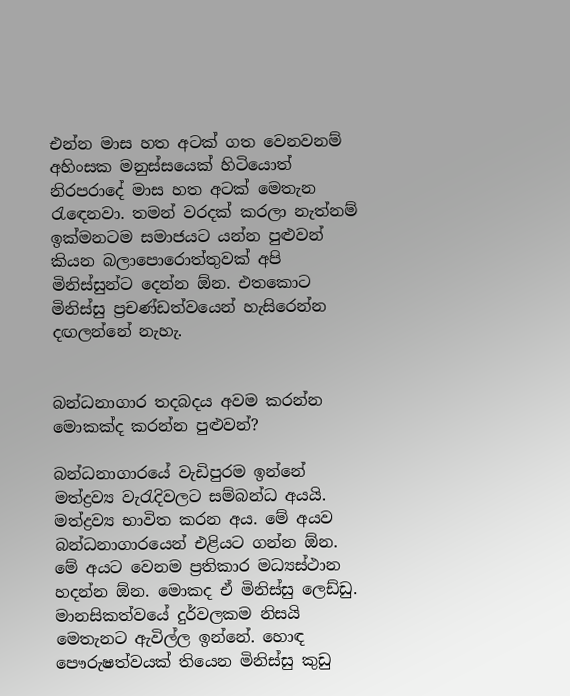එන්න මාස හත අටක් ගත වෙනවනම් අහිංසක මනුස්සයෙක් හිටියොත් නිරපරාදේ මාස හත අටක් මෙතැන රැඳෙනවා. තමන් වරදක් කරලා නැත්නම් ඉක්මනටම සමාජයට යන්න පුළුවන් කියන බලාපොරොත්තුවක් අපි මිනිස්සුන්ට දෙන්න ඕන. එතකොට මිනිස්සු ප්‍රචණ්ඩත්වයෙන් හැසිරෙන්න දඟලන්නේ නැහැ.


බන්ධනාගාර තදබදය අවම කරන්න මොකක්ද කරන්න පුළුවන්?

බන්ධනාගාරයේ වැඩිපුරම ඉන්නේ මත්ද්‍රව්‍ය වැරැදිවලට සම්බන්ධ අයයි. මත්ද්‍රව්‍ය භාවිත කරන අය. මේ අයව බන්ධනාගාරයෙන් එළියට ගන්න ඕන. මේ අයට වෙනම ප්‍රතිකාර මධ්‍යස්ථාන හදන්න ඕන. මොකද ඒ මිනිස්සු ලෙඩ්ඩු. මානසිකත්වයේ දුර්වලකම නිසයි මෙතැනට ඇවිල්ල ඉන්නේ. හොඳ පෞරුෂත්වයක් තියෙන මිනිස්සු කුඩු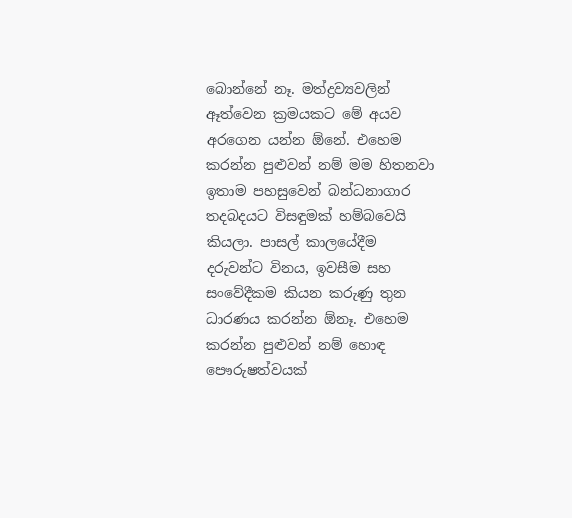බොන්නේ නෑ. මත්ද්‍රව්‍යවලින් ඈත්වෙන ක්‍රමයකට මේ අයව අරගෙන යන්න ඕනේ. එහෙම කරන්න පුළුවන් නම් මම හිතනවා ඉතාම පහසුවෙන් බන්ධනාගාර තදබදයට විසඳුමක් හම්බවෙයි කියලා. පාසල් කාලයේදීම දරුවන්ට විනය, ඉවසීම සහ සංවේදීකම කියන කරුණු තුන ධාරණය කරන්න ඕනෑ. එහෙම කරන්න පුළුවන් නම් හොඳ පෞරුෂත්වයක්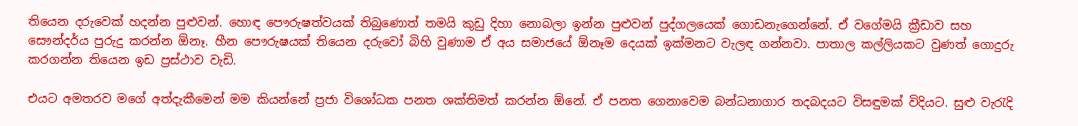තියෙන දරුවෙක් හදන්න පුළුවන්. හොඳ පෞරුෂත්වයක් තිබුණොත් තමයි කුඩු දිහා නොබලා ඉන්න පුළුවන් පුද්ගලයෙක් ගොඩනැගෙන්නේ. ඒ වගේමයි ක්‍රීඩාව සහ සෞන්දර්ය පුරුදු කරන්න ඕනෑ. හීන පෞරුෂයක් තියෙන දරුවෝ බිහි වුණාම ඒ අය සමාජයේ ඕනෑම දෙයක් ඉක්මනට වැලඳ ගන්නවා. පාතාල කල්ලියකට වුණත් ගොදුරු කරගන්න තියෙන ඉඩ ප්‍රස්ථාව වැඩි.

එයට අමතරව මගේ අත්දැකීමෙන් මම කියන්නේ ප්‍රජා විශෝධක පනත ශක්තිමත් කරන්න ඕනේ. ඒ පනත ගෙනාවෙම බන්ධනාගාර තදබදයට විසඳුමක් විදියට. සුළු වැරැදි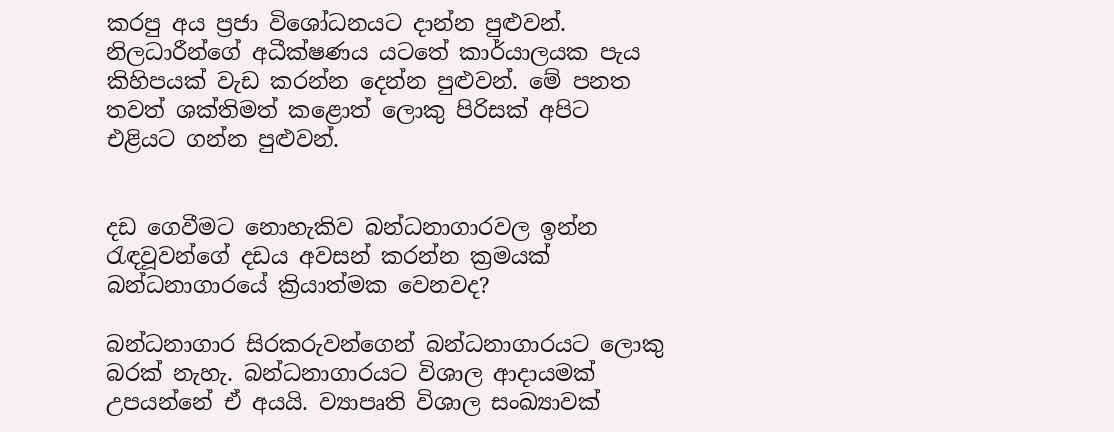කරපු අය ප්‍රජා විශෝධනයට දාන්න පුළුවන්. නිලධාරීන්ගේ අධීක්ෂණය යටතේ කාර්යාලයක පැය කිහිපයක් වැඩ කරන්න දෙන්න පුළුවන්. මේ පනත තවත් ශක්තිමත් කළොත් ලොකු පිරිසක් අපිට එළියට ගන්න පුළුවන්.


දඩ ගෙවීමට නොහැකිව බන්ධනාගාරවල ඉන්න රැඳවූවන්ගේ දඩය අවසන් කරන්න ක්‍රමයක් බන්ධනාගාරයේ ක්‍රියාත්මක වෙනවද?

බන්ධනාගාර සිරකරුවන්ගෙන් බන්ධනාගාරයට ලොකු බරක් නැහැ. බන්ධනාගාරයට විශාල ආදායමක් උපයන්නේ ඒ අයයි. ව්‍යාපෘති විශාල සංඛ්‍යාවක්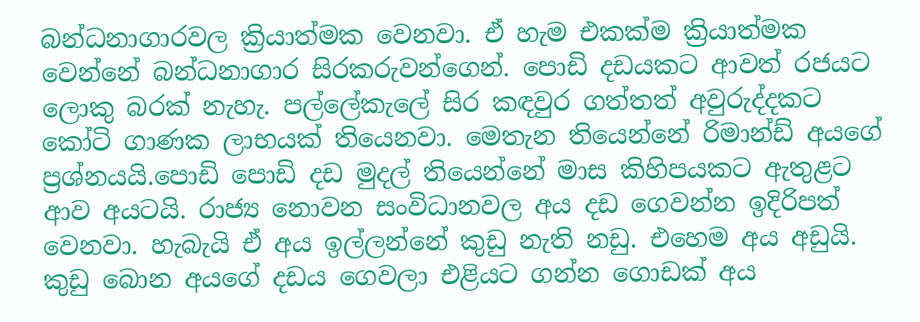බන්ධනාගාරවල ක්‍රියාත්මක වෙනවා. ඒ හැම එකක්ම ක්‍රියාත්මක වෙන්නේ බන්ධනාගාර සිරකරුවන්ගෙන්. පොඩි දඩයකට ආවත් රජයට ලොකු බරක් නැහැ. පල්ලේකැලේ සිර කඳවුර ගත්තත් අවුරුද්දකට කෝටි ගාණක ලාභයක් තියෙනවා. මෙතැන තියෙන්නේ රිමාන්ඩ් අයගේ ප්‍රශ්නයයි.පොඩි පොඩි දඩ මුදල් තියෙන්නේ මාස කිහිපයකට ඇතුළට ආව අයටයි. රාජ්‍ය නොවන සංවිධානවල අය දඩ ගෙවන්න ඉදිරිපත් වෙනවා. හැබැයි ඒ අය ඉල්ලන්නේ කුඩු නැති නඩු. එහෙම අය අඩුයි. කුඩු බොන අයගේ දඩය ගෙවලා එළියට ගන්න ගොඩක් අය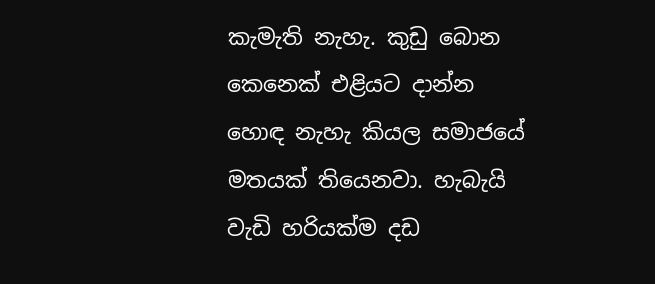කැමැති නැහැ. කුඩු බොන කෙනෙක් එළියට දාන්න හොඳ නැහැ කියල සමාජයේ මතයක් තියෙනවා. හැබැයි වැඩි හරියක්ම දඩ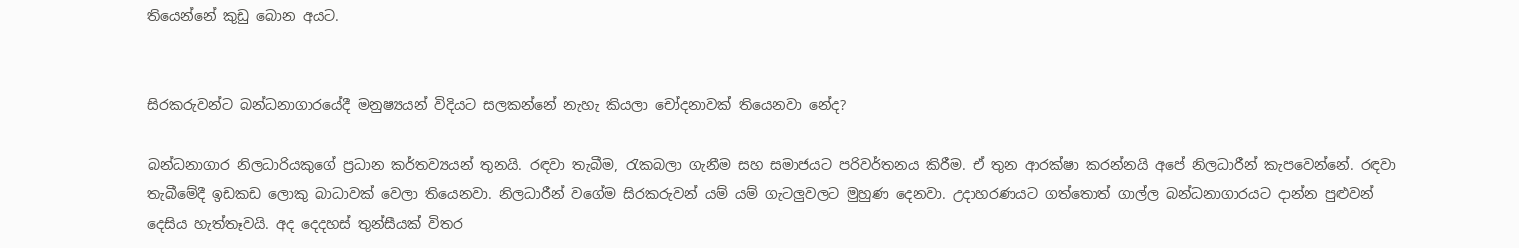තියෙන්නේ කුඩු බොන අයට.


සිරකරුවන්ට බන්ධනාගාරයේදී මනුෂ්‍යයන් විදියට සලකන්නේ නැහැ කියලා චෝදනාවක් තියෙනවා නේද?

බන්ධනාගාර නිලධාරියකුගේ ප්‍රධාන කර්තව්‍යයන් තුනයි. රඳවා තැබීම, රැකබලා ගැනීම සහ සමාජයට පරිවර්තනය කිරීම. ඒ තුන ආරක්ෂා කරන්නයි අපේ නිලධාරීන් කැපවෙන්නේ. රඳවා තැබීමේදී ඉඩකඩ ලොකු බාධාවක් වෙලා තියෙනවා. නිලධාරීන් වගේම සිරකරුවන් යම් යම් ගැටලුවලට මුහුණ දෙනවා. උදාහරණයට ගත්තොත් ගාල්ල බන්ධනාගාරයට දාන්න පුළුවන් දෙසිය හැත්තෑවයි. අද දෙදහස් තුන්සීයක් විතර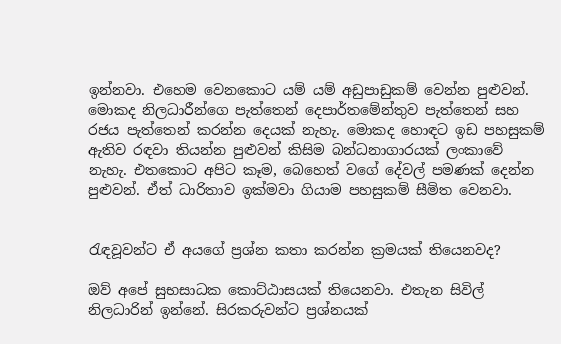ඉන්නවා. එහෙම වෙනකොට යම් යම් අඩුපාඩුකම් වෙන්න පුළුවන්. මොකද නිලධාරීන්ගෙ පැත්තෙන් දෙපාර්තමේන්තුව පැත්තෙන් සහ රජය පැත්තෙන් කරන්න දෙයක් නැහැ. මොකද හොඳට ඉඩ පහසුකම් ඇතිව රඳවා තියන්න පුළුවන් කිසිම බන්ධනාගාරයක් ලංකාවේ නැහැ. එතකොට අපිට කෑම, බෙහෙත් වගේ දේවල් පමණක් දෙන්න පුළුවන්. ඒත් ධාරිතාව ඉක්මවා ගියාම පහසුකම් සීමිත වෙනවා.


රැඳවූවන්ට ඒ අයගේ ප්‍රශ්න කතා කරන්න ක්‍රමයක් තියෙනවද?

ඔව් අපේ සුභසාධක කොට්ඨාසයක් තියෙනවා. එතැන සිවිල් නිලධාරින් ඉන්නේ. සිරකරුවන්ට ප්‍රශ්නයක්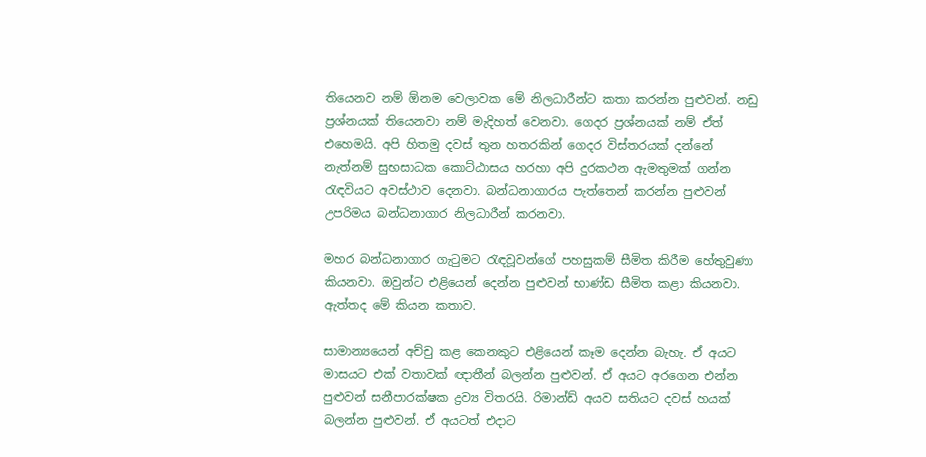තියෙනව නම් ඕනම වෙලාවක මේ නිලධාරීන්ට කතා කරන්න පුළුවන්. නඩු ප්‍රශ්නයක් තියෙනවා නම් මැදිහත් වෙනවා. ගෙදර ප්‍රශ්නයක් නම් ඒත් එහෙමයි. අපි හිතමු දවස් තුන හතරකින් ගෙදර විස්තරයක් දන්නේ නැත්නම් සුභසාධක කොට්ඨාසය හරහා අපි දුරකථන ඇමතුමක් ගන්න රැඳවියට අවස්ථාව දෙනවා. බන්ධනාගාරය පැත්තෙන් කරන්න පුළුවන් උපරිමය බන්ධනාගාර නිලධාරීන් කරනවා.

මහර බන්ධනාගාර ගැටුමට රැඳවූවන්ගේ පහසුකම් සීමිත කිරීම හේතුවුණා කියනවා. ඔවුන්ට එළියෙන් දෙන්න පුළුවන් භාණ්ඩ සීමිත කළා කියනවා. ඇත්තද මේ කියන කතාව.

සාමාන්‍යයෙන් අච්චු කළ කෙනකුට එළියෙන් කෑම දෙන්න බැහැ. ඒ අයට මාසයට එක් වතාවක් ඥාතීන් බලන්න පුළුවන්. ඒ අයට අරගෙන එන්න පුළුවන් සනීපාරක්ෂක ද්‍රව්‍ය විතරයි. රිමාන්ඩ් අයව සතියට දවස් හයක් බලන්න පුළුවන්. ඒ අයටත් එදාට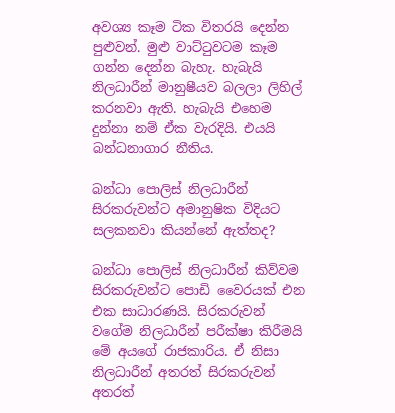අවශ්‍ය කෑම ටික විතරයි දෙන්න පුළුවන්. මුළු වාට්ටුවටම කෑම ගන්න දෙන්න බැහැ. හැබැයි නිලධාරීන් මානුෂීයව බලලා ලිහිල් කරනවා ඇති. හැබැයි එහෙම දුන්නා නම් ඒක වැරදියි. එයයි බන්ධනාගාර නීතිය.

බන්ධා පොලිස් නිලධාරීන් සිරකරුවන්ට අමානුෂික විදියට සලකනවා කියන්නේ ඇත්තද?

බන්ධා පොලිස් නිලධාරීන් කිව්වම සිරකරුවන්ට පොඩි වෛරයක් එන එක සාධාරණයි. සිරකරුවන් වගේම නිලධාරීන් පරීක්ෂා කිරීමයි මේ අයගේ රාජකාරිය. ඒ නිසා නිලධාරීන් අතරත් සිරකරුවන් අතරත්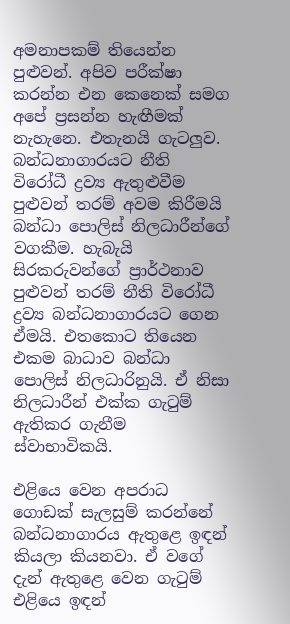අමනාපකම් තියෙන්න පුළුවන්. අපිව පරීක්ෂා කරන්න එන කෙනෙක් සමග අපේ ප්‍රසන්න හැඟීමක් නැහැනෙ. එතැනයි ගැටලුව. බන්ධනාගාරයට නීති විරෝධී ද්‍රව්‍ය ඇතුළුවීම පුළුවන් තරම් අවම කිරීමයි බන්ධා පොලිස් නිලධාරීන්ගේ වගකීම. හැබැයි සිරකරුවන්ගේ ප්‍රාර්ථනාව පුළුවන් තරම් නීති විරෝධී ද්‍රව්‍ය බන්ධනාගාරයට ගෙන ඒමයි. එතකොට තියෙන එකම බාධාව බන්ධා පොලිස් නිලධාරිනුයි. ඒ නිසා නිලධාරීන් එක්ක ගැටුම් ඇතිකර ගැනීම ස්වාභාවිකයි.

එළියෙ වෙන අපරාධ ගොඩක් සැලසුම් කරන්නේ බන්ධනාගාරය ඇතුළෙ ඉඳන් කියලා කියනවා. ඒ වගේ දැන් ඇතුළෙ වෙන ගැටුම් එළියෙ ඉඳන්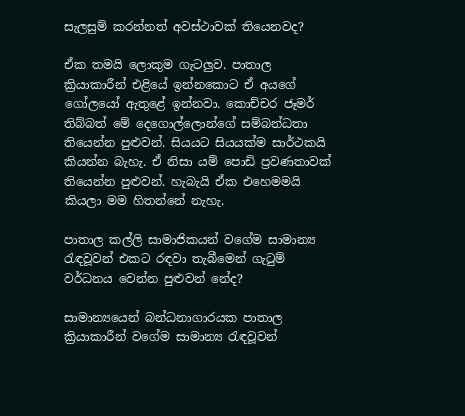සැලසුම් කරන්නත් අවස්ථාවක් තියෙනවද?

ඒක තමයි ලොකුම ගැටලුව. පාතාල ක්‍රියාකාරීන් එළියේ ඉන්නකොට ඒ අයගේ ගෝලයෝ ඇතුළේ ඉන්නවා. කොච්චර ජෑමර් තිබ්බත් මේ දෙගොල්ලොන්ගේ සම්බන්ධතා තියෙන්න පුළුවන්. සියයට සියයක්ම සාර්ථකයි කියන්න බැහැ. ඒ නිසා යම් පොඩි ප්‍රවණතාවක් තියෙන්න පුළුවන්. හැබැයි ඒක එහෙමමයි කියලා මම හිතන්නේ නැහැ.

පාතාල කල්ලි සාමාජිකයන් වගේම සාමාන්‍ය රැඳවූවන් එකට රඳවා තැබීමෙන් ගැටුම් වර්ධනය වෙන්න පුළුවන් නේද?

සාමාන්‍යයෙන් බන්ධනාගාරයක පාතාල ක්‍රියාකාරීන් වගේම සාමාන්‍ය රැඳවූවන්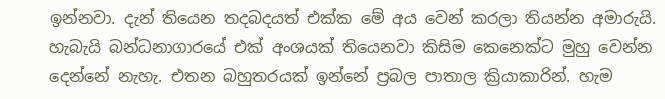ඉන්නවා. දැන් තියෙන තදබදයත් එක්ක මේ අය වෙන් කරලා තියන්න අමාරුයි. හැබැයි බන්ධනාගාරයේ එක් අංශයක් තියෙනවා කිසිම කෙනෙක්ට මුහු වෙන්න දෙන්නේ නැහැ. එතන බහුතරයක් ඉන්නේ ප්‍රබල පාතාල ක්‍රියාකාරින්. හැම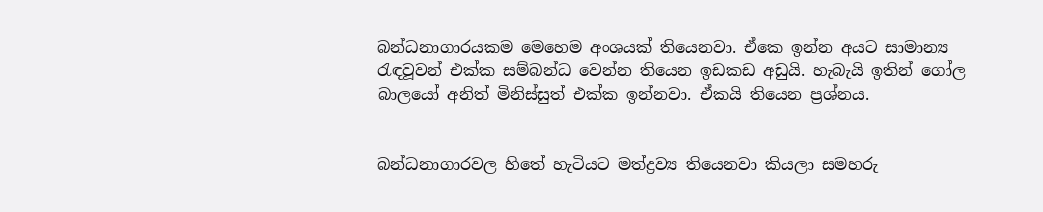බන්ධනාගාරයකම මෙහෙම අංශයක් තියෙනවා. ඒකෙ ඉන්න අයට සාමාන්‍ය රැඳවූවන් එක්ක සම්බන්ධ වෙන්න තියෙන ඉඩකඩ අඩුයි. හැබැයි ඉතින් ගෝල බාලයෝ අනිත් මිනිස්සුත් එක්ක ඉන්නවා. ඒකයි තියෙන ප්‍රශ්නය.


බන්ධනාගාරවල හිතේ හැටියට මත්ද්‍රව්‍ය තියෙනවා කියලා සමහරු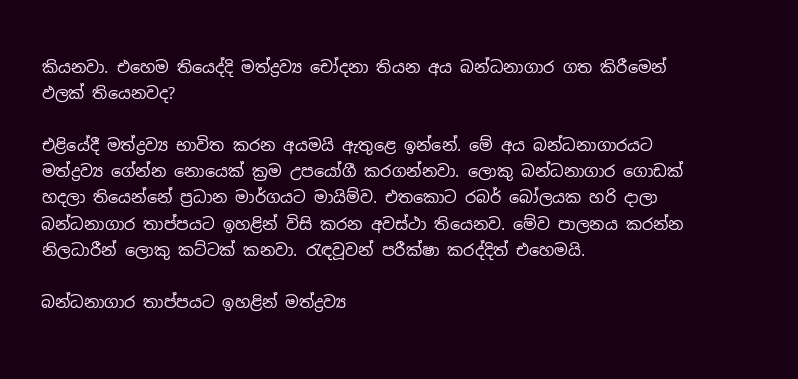කියනවා. එහෙම තියෙද්දි මත්ද්‍රව්‍ය චෝදනා තියන අය බන්ධනාගාර ගත කිරීමෙන් ඵලක් තියෙනවද?

එළියේදී මත්ද්‍රව්‍ය භාවිත කරන අයමයි ඇතුළෙ ඉන්නේ. මේ අය බන්ධනාගාරයට මත්ද්‍රව්‍ය ගේන්න නොයෙක් ක්‍රම උපයෝගී කරගන්නවා. ලොකු බන්ධනාගාර ගොඩක් හදලා තියෙන්නේ ප්‍රධාන මාර්ගයට මායිම්ව. එතකොට රබර් බෝලයක හරි දාලා බන්ධනාගාර තාප්පයට ඉහළින් විසි කරන අවස්ථා තියෙනව. මේව පාලනය කරන්න නිලධාරීන් ලොකු කට්ටක් කනවා. රැඳවූවන් පරීක්ෂා කරද්දිත් එහෙමයි.

බන්ධනාගාර තාප්පයට ඉහළින් මත්ද්‍රව්‍ය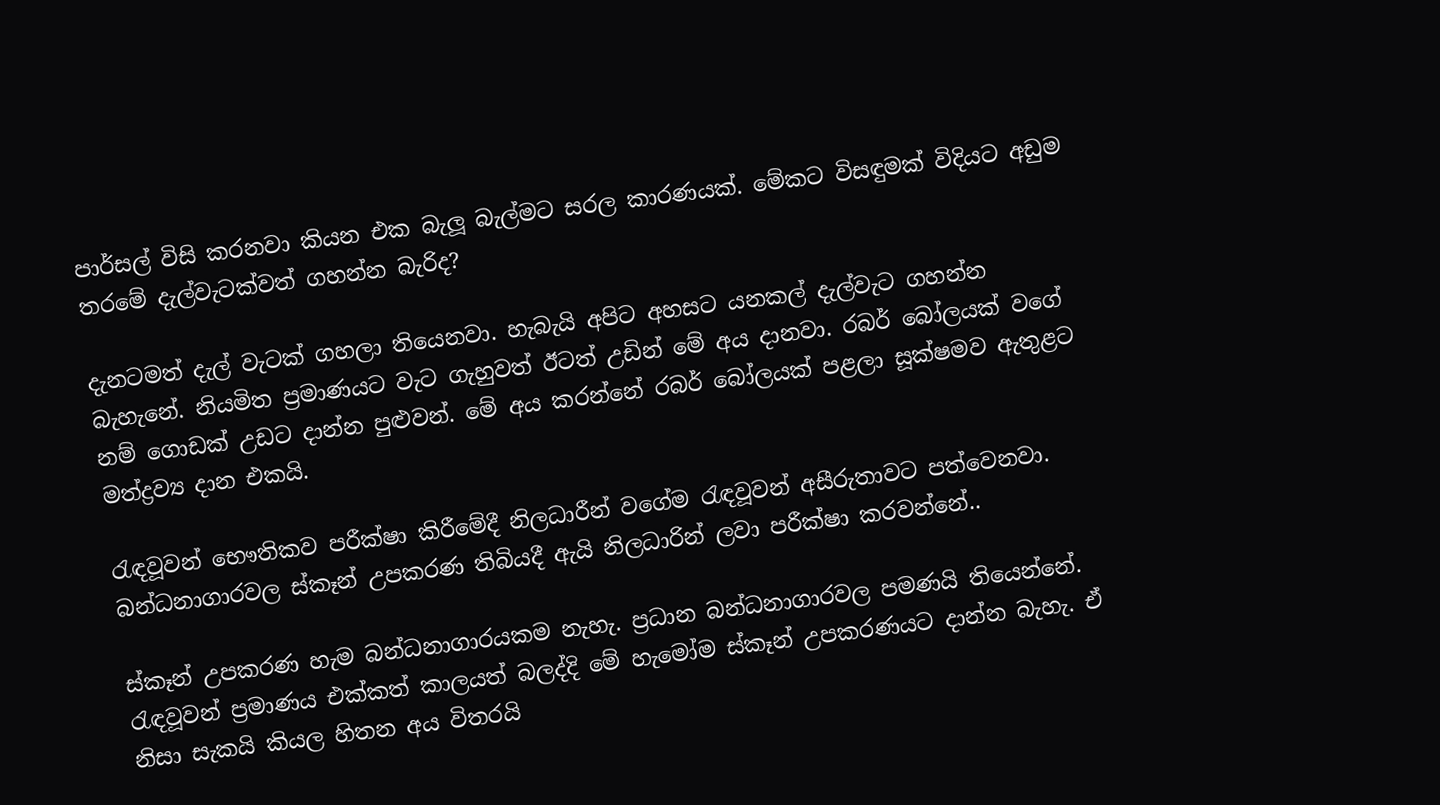පාර්සල් විසි කරනවා කියන එක බැලූ බැල්මට සරල කාරණයක්. මේකට විසඳුමක් විදියට අඩුම තරමේ දැල්වැටක්වත් ගහන්න බැරිද?

දැනටමත් දැල් වැටක් ගහලා තියෙනවා. හැබැයි අපිට අහසට යනකල් දැල්වැට ගහන්න බැහැනේ. නියමිත ප්‍රමාණයට වැට ගැහුවත් ඊටත් උඩින් මේ අය දානවා. රබර් බෝලයක් වගේ නම් ගොඩක් උඩට දාන්න පුළුවන්. මේ අය කරන්නේ රබර් බෝලයක් පළලා සූක්ෂමව ඇතුළට මත්ද්‍රව්‍ය දාන එකයි.

රැඳවූවන් භෞතිකව පරීක්ෂා කිරීමේදී නිලධාරීන් වගේම රැඳවූවන් අසීරුතාවට පත්වෙනවා. බන්ධනාගාරවල ස්කෑන් උපකරණ තිබියදී ඇයි නිලධාරින් ලවා පරීක්ෂා කරවන්නේ..

ස්කෑන් උපකරණ හැම බන්ධනාගාරයකම නැහැ. ප්‍රධාන බන්ධනාගාරවල පමණයි තියෙන්නේ. රැඳවූවන් ප්‍රමාණය එක්කත් කාලයත් බලද්දි මේ හැමෝම ස්කෑන් උපකරණයට දාන්න බැහැ. ඒ නිසා සැකයි කියල හිතන අය විතරයි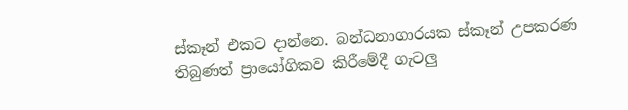ස්කෑන් එකට දාන්නෙ. බන්ධනාගාරයක ස්කෑන් උපකරණ තිබුණත් ප්‍රායෝගිකව කිරීමේදී ගැටලු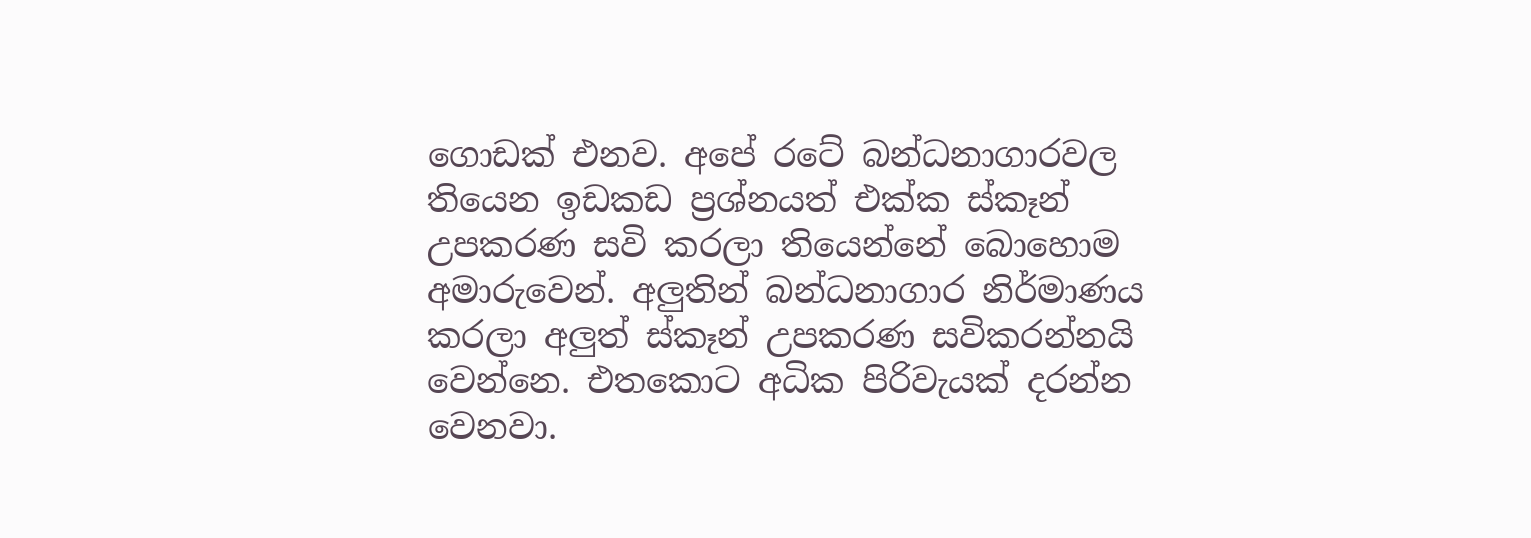ගොඩක් එනව. අපේ රටේ බන්ධනාගාරවල තියෙන ඉඩකඩ ප්‍රශ්නයත් එක්ක ස්කෑන් උපකරණ සවි කරලා තියෙන්නේ බොහොම අමාරුවෙන්. අලුතින් බන්ධනාගාර නිර්මාණය කරලා අලුත් ස්කෑන් උපකරණ සවිකරන්නයි වෙන්නෙ. එතකොට අධික පිරිවැයක් දරන්න වෙනවා.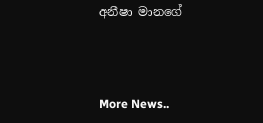අනීෂා මානගේ



More News..